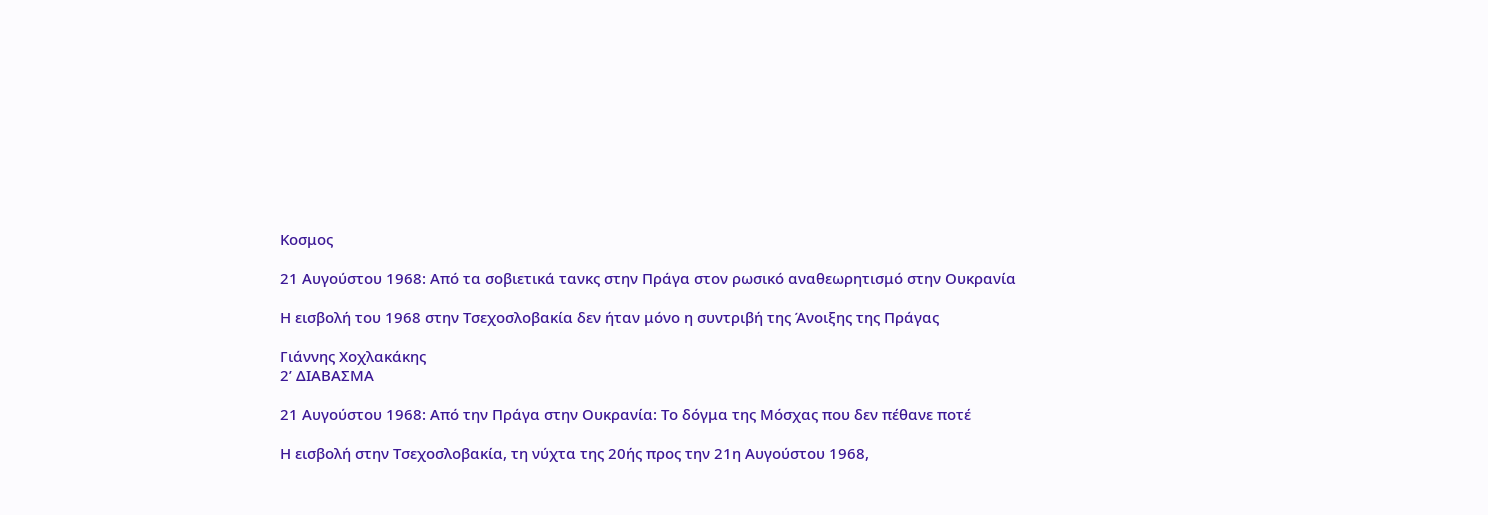Κοσμος

21 Αυγούστου 1968: Aπό τα σοβιετικά τανκς στην Πράγα στον ρωσικό αναθεωρητισμό στην Ουκρανία

Η εισβολή του 1968 στην Τσεχοσλοβακία δεν ήταν μόνο η συντριβή της Άνοιξης της Πράγας

Γιάννης Χοχλακάκης
2’ ΔΙΑΒΑΣΜΑ

21 Αυγούστου 1968: Από την Πράγα στην Ουκρανία: Το δόγμα της Μόσχας που δεν πέθανε ποτέ

Η εισβολή στην Τσεχοσλοβακία, τη νύχτα της 20ής προς την 21η Αυγούστου 1968,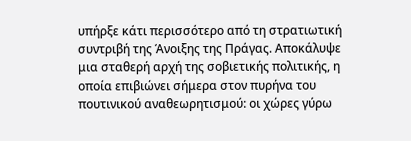υπήρξε κάτι περισσότερο από τη στρατιωτική συντριβή της Άνοιξης της Πράγας. Αποκάλυψε μια σταθερή αρχή της σοβιετικής πολιτικής, η οποία επιβιώνει σήμερα στον πυρήνα του πουτινικού αναθεωρητισμού: οι χώρες γύρω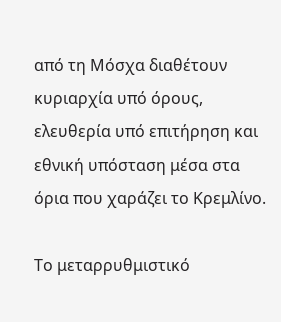από τη Μόσχα διαθέτουν κυριαρχία υπό όρους, ελευθερία υπό επιτήρηση και εθνική υπόσταση μέσα στα όρια που χαράζει το Κρεμλίνο.

Το μεταρρυθμιστικό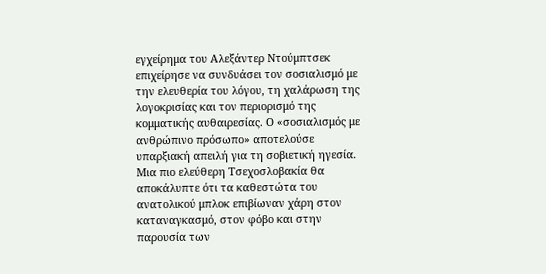εγχείρημα του Αλεξάντερ Ντούμπτσεκ επιχείρησε να συνδυάσει τον σοσιαλισμό με την ελευθερία του λόγου, τη χαλάρωση της λογοκρισίας και τον περιορισμό της κομματικής αυθαιρεσίας. Ο «σοσιαλισμός με ανθρώπινο πρόσωπο» αποτελούσε υπαρξιακή απειλή για τη σοβιετική ηγεσία. Μια πιο ελεύθερη Τσεχοσλοβακία θα αποκάλυπτε ότι τα καθεστώτα του ανατολικού μπλοκ επιβίωναν χάρη στον καταναγκασμό, στον φόβο και στην παρουσία των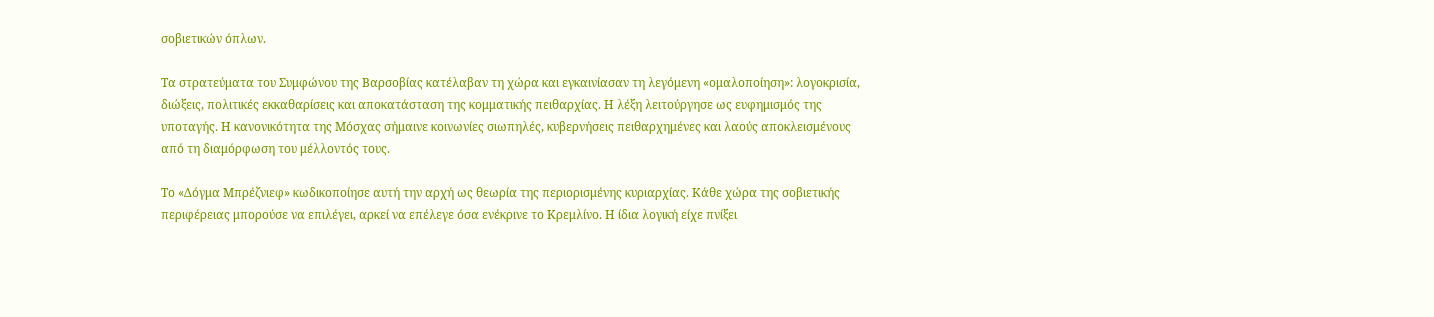σοβιετικών όπλων.

Τα στρατεύματα του Συμφώνου της Βαρσοβίας κατέλαβαν τη χώρα και εγκαινίασαν τη λεγόμενη «ομαλοποίηση»: λογοκρισία, διώξεις, πολιτικές εκκαθαρίσεις και αποκατάσταση της κομματικής πειθαρχίας. Η λέξη λειτούργησε ως ευφημισμός της υποταγής. Η κανονικότητα της Μόσχας σήμαινε κοινωνίες σιωπηλές, κυβερνήσεις πειθαρχημένες και λαούς αποκλεισμένους από τη διαμόρφωση του μέλλοντός τους.

Το «Δόγμα Μπρέζνιεφ» κωδικοποίησε αυτή την αρχή ως θεωρία της περιορισμένης κυριαρχίας. Κάθε χώρα της σοβιετικής περιφέρειας μπορούσε να επιλέγει, αρκεί να επέλεγε όσα ενέκρινε το Κρεμλίνο. Η ίδια λογική είχε πνίξει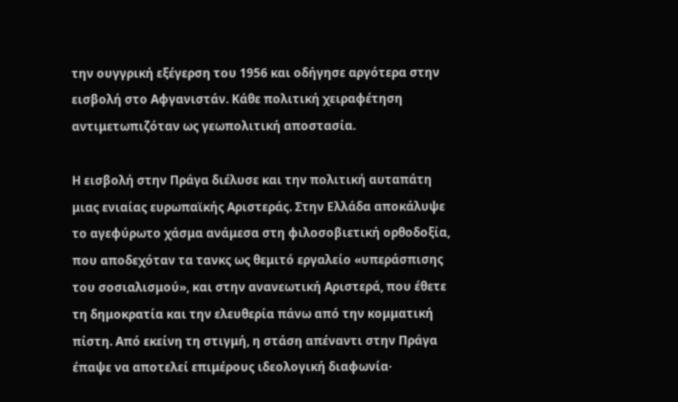την ουγγρική εξέγερση του 1956 και οδήγησε αργότερα στην εισβολή στο Αφγανιστάν. Κάθε πολιτική χειραφέτηση αντιμετωπιζόταν ως γεωπολιτική αποστασία.

Η εισβολή στην Πράγα διέλυσε και την πολιτική αυταπάτη μιας ενιαίας ευρωπαϊκής Αριστεράς. Στην Ελλάδα αποκάλυψε το αγεφύρωτο χάσμα ανάμεσα στη φιλοσοβιετική ορθοδοξία, που αποδεχόταν τα τανκς ως θεμιτό εργαλείο «υπεράσπισης του σοσιαλισμού», και στην ανανεωτική Αριστερά, που έθετε τη δημοκρατία και την ελευθερία πάνω από την κομματική πίστη. Από εκείνη τη στιγμή, η στάση απέναντι στην Πράγα έπαψε να αποτελεί επιμέρους ιδεολογική διαφωνία·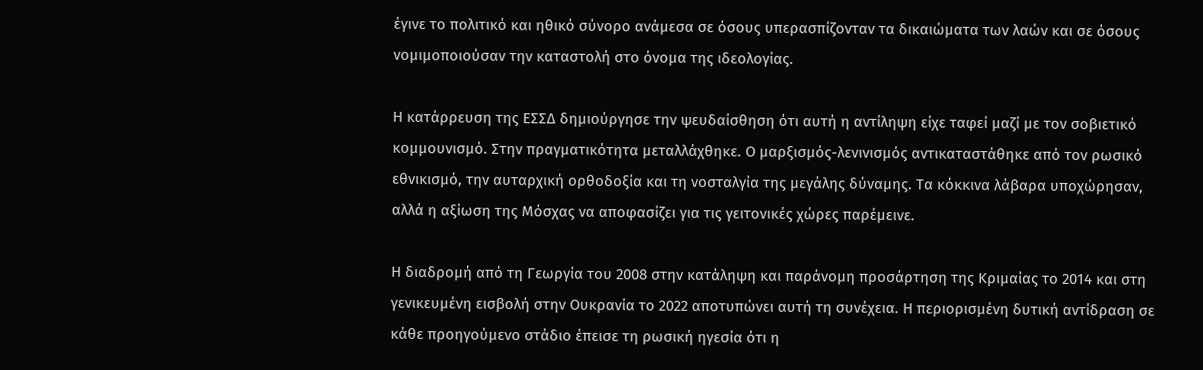έγινε το πολιτικό και ηθικό σύνορο ανάμεσα σε όσους υπερασπίζονταν τα δικαιώματα των λαών και σε όσους νομιμοποιούσαν την καταστολή στο όνομα της ιδεολογίας.

Η κατάρρευση της ΕΣΣΔ δημιούργησε την ψευδαίσθηση ότι αυτή η αντίληψη είχε ταφεί μαζί με τον σοβιετικό κομμουνισμό. Στην πραγματικότητα μεταλλάχθηκε. Ο μαρξισμός-λενινισμός αντικαταστάθηκε από τον ρωσικό εθνικισμό, την αυταρχική ορθοδοξία και τη νοσταλγία της μεγάλης δύναμης. Τα κόκκινα λάβαρα υποχώρησαν, αλλά η αξίωση της Μόσχας να αποφασίζει για τις γειτονικές χώρες παρέμεινε.

Η διαδρομή από τη Γεωργία του 2008 στην κατάληψη και παράνομη προσάρτηση της Κριμαίας το 2014 και στη γενικευμένη εισβολή στην Ουκρανία το 2022 αποτυπώνει αυτή τη συνέχεια. Η περιορισμένη δυτική αντίδραση σε κάθε προηγούμενο στάδιο έπεισε τη ρωσική ηγεσία ότι η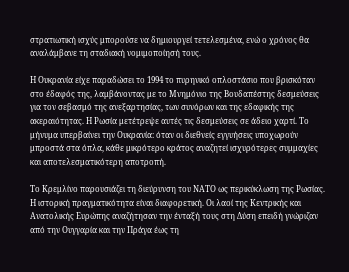στρατιωτική ισχύς μπορούσε να δημιουργεί τετελεσμένα, ενώ ο χρόνος θα αναλάμβανε τη σταδιακή νομιμοποίησή τους.

Η Ουκρανία είχε παραδώσει το 1994 το πυρηνικό οπλοστάσιο που βρισκόταν στο έδαφός της, λαμβάνοντας με το Μνημόνιο της Βουδαπέστης δεσμεύσεις για τον σεβασμό της ανεξαρτησίας, των συνόρων και της εδαφικής της ακεραιότητας. Η Ρωσία μετέτρεψε αυτές τις δεσμεύσεις σε άδειο χαρτί. Το μήνυμα υπερβαίνει την Ουκρανία: όταν οι διεθνείς εγγυήσεις υποχωρούν μπροστά στα όπλα, κάθε μικρότερο κράτος αναζητεί ισχυρότερες συμμαχίες και αποτελεσματικότερη αποτροπή.

Το Κρεμλίνο παρουσιάζει τη διεύρυνση του ΝΑΤΟ ως περικύκλωση της Ρωσίας. Η ιστορική πραγματικότητα είναι διαφορετική. Οι λαοί της Κεντρικής και Ανατολικής Ευρώπης αναζήτησαν την ένταξή τους στη Δύση επειδή γνώριζαν από την Ουγγαρία και την Πράγα έως τη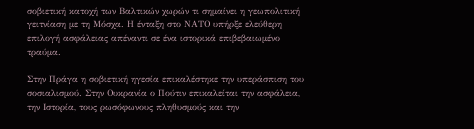σοβιετική κατοχή των Βαλτικών χωρών τι σημαίνει η γεωπολιτική γειτνίαση με τη Μόσχα. Η ένταξη στο ΝΑΤΟ υπήρξε ελεύθερη επιλογή ασφάλειας απέναντι σε ένα ιστορικά επιβεβαιωμένο τραύμα.

Στην Πράγα η σοβιετική ηγεσία επικαλέστηκε την υπεράσπιση του σοσιαλισμού. Στην Ουκρανία ο Πούτιν επικαλείται την ασφάλεια, την Ιστορία, τους ρωσόφωνους πληθυσμούς και την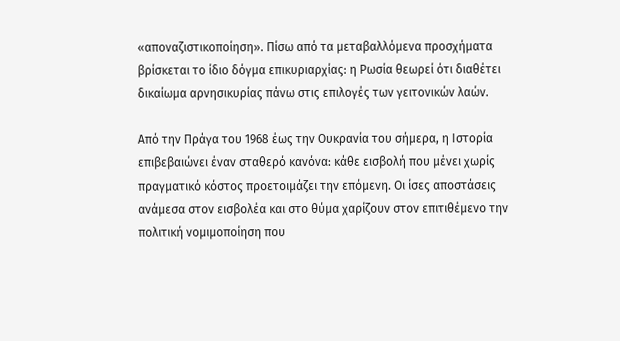«αποναζιστικοποίηση». Πίσω από τα μεταβαλλόμενα προσχήματα βρίσκεται το ίδιο δόγμα επικυριαρχίας: η Ρωσία θεωρεί ότι διαθέτει δικαίωμα αρνησικυρίας πάνω στις επιλογές των γειτονικών λαών.

Από την Πράγα του 1968 έως την Ουκρανία του σήμερα, η Ιστορία επιβεβαιώνει έναν σταθερό κανόνα: κάθε εισβολή που μένει χωρίς πραγματικό κόστος προετοιμάζει την επόμενη. Οι ίσες αποστάσεις ανάμεσα στον εισβολέα και στο θύμα χαρίζουν στον επιτιθέμενο την πολιτική νομιμοποίηση που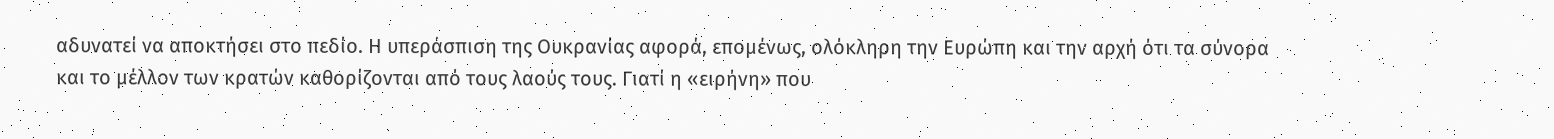αδυνατεί να αποκτήσει στο πεδίο. Η υπεράσπιση της Ουκρανίας αφορά, επομένως, ολόκληρη την Ευρώπη και την αρχή ότι τα σύνορα και το μέλλον των κρατών καθορίζονται από τους λαούς τους. Γιατί η «ειρήνη» που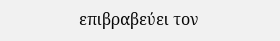επιβραβεύει τον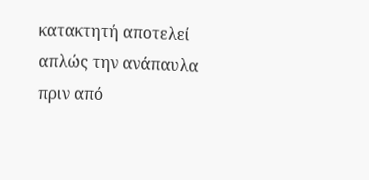κατακτητή αποτελεί απλώς την ανάπαυλα πριν από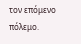τον επόμενο πόλεμο.